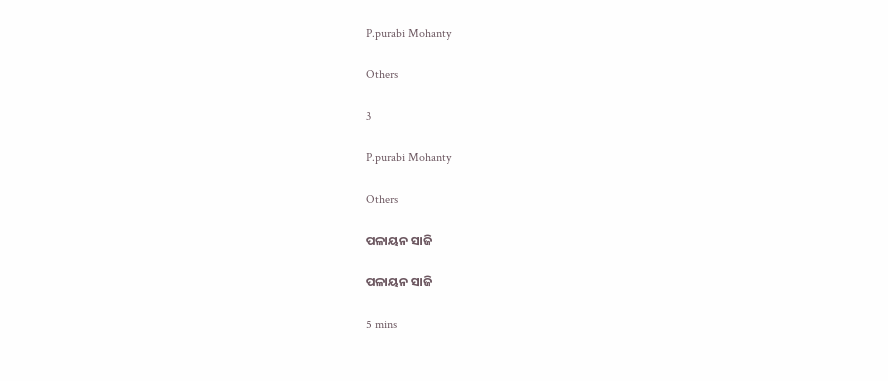P.purabi Mohanty

Others

3

P.purabi Mohanty

Others

ପଳାୟନ ସାଜି

ପଳାୟନ ସାଜି

5 mins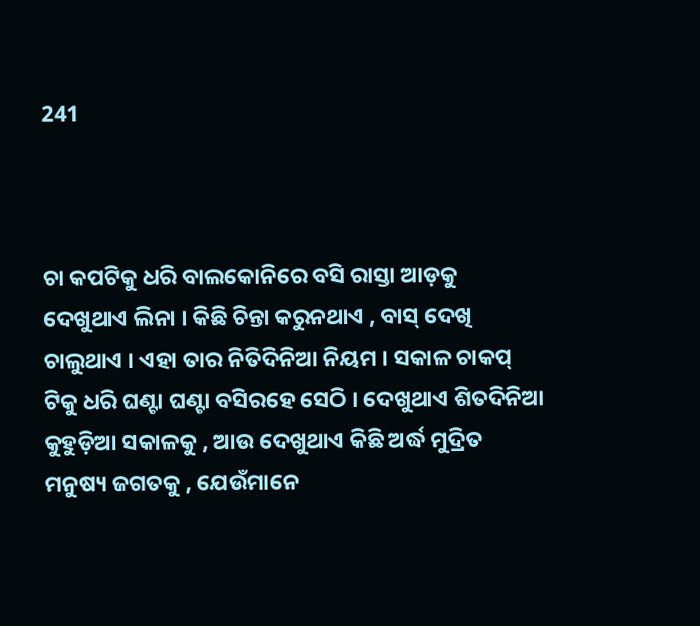241



ଚା କପଟିକୁ ଧରି ବାଲକୋନିରେ ବସି ରାସ୍ତା ଆଡ଼କୁ ଦେଖୁଥାଏ ଲିନା । କିଛି ଚିନ୍ତା କରୁନଥାଏ , ବାସ୍ ଦେଖି ଚାଲୁଥାଏ । ଏହା ତାର ନିତିଦିନିଆ ନିୟମ । ସକାଳ ଚାକପ୍ ଟିକୁ ଧରି ଘଣ୍ଟା ଘଣ୍ଟା ବସିରହେ ସେଠି । ଦେଖୁଥାଏ ଶିତଦିନିଆ କୁହୁଡ଼ିଆ ସକାଳକୁ , ଆଉ ଦେଖୁଥାଏ କିଛି ଅର୍ଦ୍ଧ ମୁଦ୍ରିତ ମନୁଷ୍ୟ ଜଗତକୁ , ଯେଉଁମାନେ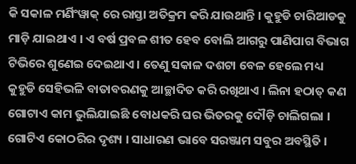କି ସକାଳ ମର୍ଣିଂୱାକ୍ ରେ ରାସ୍ତା ଅତିକ୍ରମ କରି ଯାଉଥାନ୍ତି । କୁହୁଡି ଚାରିଆଡକୁ ମାଡ଼ି ଯାଇଥାଏ । ଏ ବର୍ଷ ପ୍ରବଳ ଶୀତ ହେବ ବୋଲି ଆଗରୁ ପାଣିପାଗ ବିଭାଗ ଟିଭିରେ ଶୁଣେଇ ଦେଇଥାଏ । ତେଣୁ ସକାଳ ଦଶଟା ବେଳ ହେଲେ ମଧ୍ୟ କୁହୁଡି ସେହିଭଳି ବାତାବରଣକୁ ଆଚ୍ଛାଦିତ କରି ରଖିଥାଏ । ଲିନା ହଠାତ୍ କଣ ଗୋଟାଏ କାମ ଭୁଲିଯାଇଛି ବୋଧକରି ଘର ଭିତରକୁ ଦୌଡ଼ି ଚାଲିଗଲା । ଗୋଟିଏ କୋଠରିର ଦୃଶ୍ୟ । ସାଧାରଣ ଭାବେ ସରଞ୍ଜାମ ସବୁର ଅବସ୍ଥିତି ।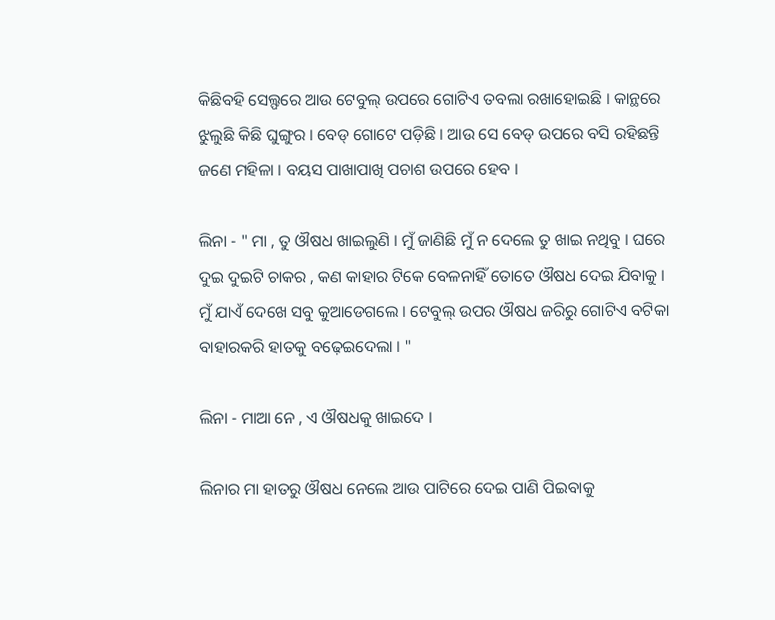କିଛିବହି ସେଲ୍ଫରେ ଆଉ ଟେବୁଲ୍ ଉପରେ ଗୋଟିଏ ତବଲା ରଖାହୋଇଛି । କାନ୍ଥରେ ଝୁଲୁଛି କିଛି ଘୁଙ୍ଗୁର । ବେଡ୍ ଗୋଟେ ପଡ଼ିଛି । ଆଉ ସେ ବେଡ୍ ଉପରେ ବସି ରହିଛନ୍ତି ଜଣେ ମହିଳା । ବୟସ ପାଖାପାଖି ପଚାଶ ଉପରେ ହେବ ।

ଲିନା - " ମା , ତୁ ଔଷଧ ଖାଇଲୁଣି । ମୁଁ ଜାଣିଛି ମୁଁ ନ ଦେଲେ ତୁ ଖାଇ ନଥିବୁ । ଘରେ ଦୁଇ ଦୁଇଟି ଚାକର , କଣ କାହାର ଟିକେ ବେଳନାହିଁ ତୋତେ ଔଷଧ ଦେଇ ଯିବାକୁ । ମୁଁ ଯାଏଁ ଦେଖେ ସବୁ କୁଆଡେଗଲେ । ଟେବୁଲ୍ ଉପର ଔଷଧ ଜରିରୁ ଗୋଟିଏ ବଟିକା ବାହାରକରି ହାତକୁ ବଢ଼େଇଦେଲା । "

ଲିନା - ମାଆ ନେ , ଏ ଔଷଧକୁ ଖାଇଦେ ।

ଲିନାର ମା ହାତରୁ ଔଷଧ ନେଲେ ଆଉ ପାଟିରେ ଦେଇ ପାଣି ପିଇବାକୁ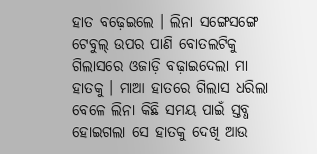ହାତ ବଢ଼େଇଲେ । ଲିନା ସଙ୍ଗେସଙ୍ଗେ ଟେବୁଲ୍ ଉପର ପାଣି ବୋତଲଟିକୁ ଗିଲାସରେ ଓଜାଡ଼ି ବଢ଼ାଇଦେଲା ମା ହାତକୁ । ମାଆ ହାତରେ ଗିଲାସ ଧରିଲା ବେଳେ ଲିନା କିଛି ସମୟ ପାଇଁ ସ୍ତବ୍ଧ ହୋଇଗଲା ସେ ହାତକୁ ଦେଖି ଆଉ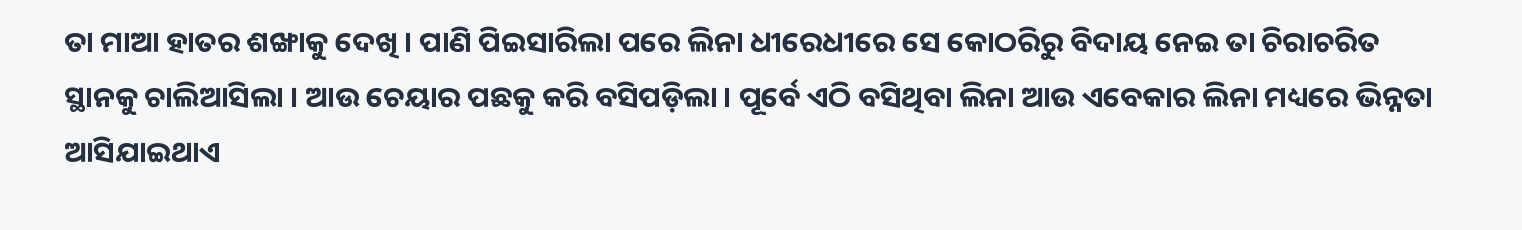ତା ମାଆ ହାତର ଶଙ୍ଖାକୁ ଦେଖି । ପାଣି ପିଇସାରିଲା ପରେ ଲିନା ଧୀରେଧୀରେ ସେ କୋଠରିରୁ ବିଦାୟ ନେଇ ତା ଚିରାଚରିତ ସ୍ଥାନକୁ ଚାଲିଆସିଲା । ଆଉ ଚେୟାର ପଛକୁ କରି ବସିପଡ଼ିଲା । ପୂର୍ବେ ଏଠି ବସିଥିବା ଲିନା ଆଉ ଏବେକାର ଲିନା ମଧ୍ୟରେ ଭିନ୍ନତା ଆସିଯାଇଥାଏ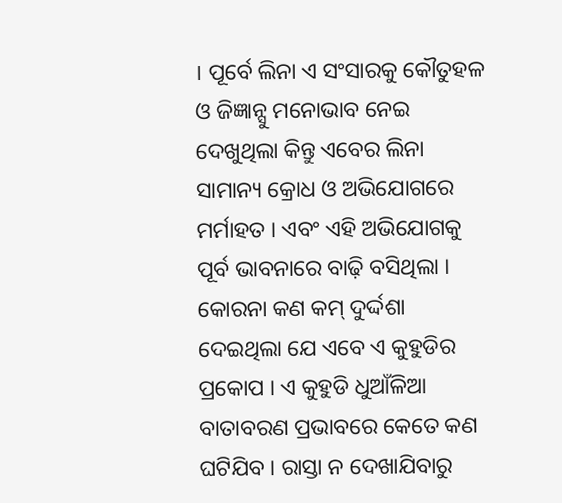। ପୂର୍ବେ ଲିନା ଏ ସଂସାରକୁ କୌତୁହଳ ଓ ଜିଜ୍ଞାନ୍ସୁ ମନୋଭାବ ନେଇ ଦେଖୁଥିଲା କିନ୍ତୁ ଏବେର ଲିନା ସାମାନ୍ୟ କ୍ରୋଧ ଓ ଅଭିଯୋଗରେ ମର୍ମାହତ । ଏବଂ ଏହି ଅଭିଯୋଗକୁ ପୂର୍ବ ଭାବନାରେ ବାଢ଼ି ବସିଥିଲା । କୋରନା କଣ କମ୍ ଦୁର୍ଦ୍ଦଶା ଦେଇଥିଲା ଯେ ଏବେ ଏ କୁହୁଡିର ପ୍ରକୋପ । ଏ କୁହୁଡି ଧୁଆଁଳିଆ ବାତାବରଣ ପ୍ରଭାବରେ କେତେ କଣ ଘଟିଯିବ । ରାସ୍ତା ନ ଦେଖାଯିବାରୁ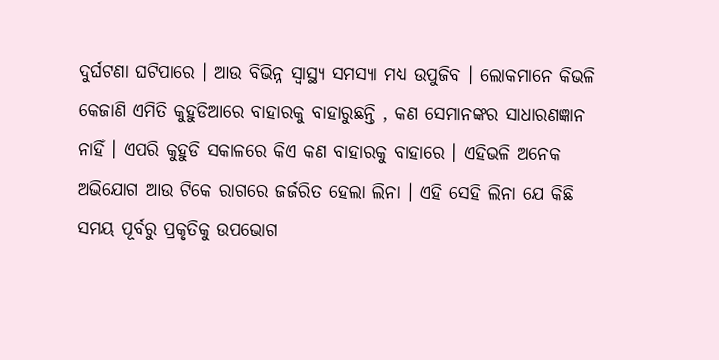ଦୁର୍ଘଟଣା ଘଟିପାରେ । ଆଉ ବିଭିନ୍ନ ସ୍ୱାସ୍ଥ୍ୟ ସମସ୍ୟା ମଧ୍ୟ ଉପୁଜିବ । ଲୋକମାନେ କିଭଳି କେଜାଣି ଏମିତି କୁହୁଡିଆରେ ବାହାରକୁ ବାହାରୁଛନ୍ତି , କଣ ସେମାନଙ୍କର ସାଧାରଣଜ୍ଞାନ ନାହିଁ । ଏପରି କୁହୁଡି ସକାଳରେ କିଏ କଣ ବାହାରକୁ ବାହାରେ । ଏହିଭଳି ଅନେକ ଅଭିଯୋଗ ଆଉ ଟିକେ ରାଗରେ ଜର୍ଜରିତ ହେଲା ଲିନା । ଏହି ସେହି ଲିନା ଯେ କିଛି ସମୟ ପୂର୍ବରୁ ପ୍ରକୃତିକୁ ଉପଭୋଗ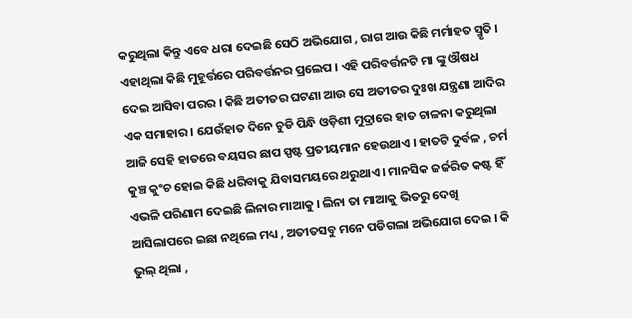କରୁଥିଲା କିନ୍ତୁ ଏବେ ଧରା ଦେଇଛି ସେଠି ଅଭିଯୋଗ , ରାଗ ଆଉ କିଛି ମର୍ମାହତ ସ୍ମୃତି । ଏହାଥିଲା କିଛି ମୁହୂର୍ତ୍ତରେ ପରିବର୍ତ୍ତନର ପ୍ରଲେପ । ଏହି ପରିବର୍ତ୍ତନଟି ମା ଙ୍କୁ ଔଷଧ ଦେଇ ଆସିବା ପରର । କିଛି ଅତୀତର ଘଟଣା ଆଉ ସେ ଅତୀତର ଦୁଃଖ ଯନ୍ତ୍ରଣା ଆଦିର ଏକ ସମାହାର । ଯେଉଁହାତ ଦିନେ ଚୁଡି ପିନ୍ଧି ଓଡ଼ିଶୀ ମୁଦ୍ରାରେ ହାତ ଚାଳନା କରୁଥିଲା ଆଜି ସେହି ହାତରେ ବୟସର ଛାପ ସ୍ପଷ୍ଟ ପ୍ରତୀୟମାନ ହେଉଥାଏ । ହାତଟି ଦୁର୍ବଳ , ଚର୍ମ କୁଞ୍ଚ କୁଂଚ ହୋଇ କିଛି ଧରିବାକୁ ଯିବାସମୟରେ ଥରୁଥାଏ । ମାନସିକ ଜର୍ଜରିତ କଷ୍ଟ ହିଁ ଏଭଳି ପରିଣାମ ଦେଇଛି ଲିନାର ମାଆକୁ । ଲିନା ତା ମାଆକୁ ଭିତରୁ ଦେଖି ଆସିଲାପରେ ଇଛା ନଥିଲେ ମଧ୍ୟ , ଅତୀତସବୁ ମନେ ପଡିଗଲା ଅଭିଯୋଗ ଦେଇ । କି ଭୁଲ୍ ଥିଲା ,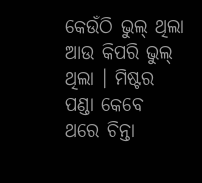କେଉଁଠି ଭୁଲ୍ ଥିଲା ଆଉ କିପରି ଭୁଲ୍ ଥିଲା । ମିଷ୍ଟର ପଣ୍ଡା କେବେ ଥରେ ଚିନ୍ତା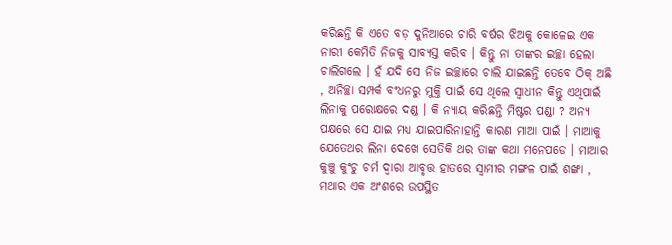କରିଛନ୍ତି କି ଏତେ ବଡ଼ ଦୁନିଆରେ ଚାରି ବର୍ଷର ଝିଅକୁ କୋଳେଇ ଏକ ନାରୀ କେମିତି ନିଜକୁ ସାବ୍ୟସ୍ତ କରିବ । କିନ୍ତୁ ନା ତାଙ୍କର ଇଚ୍ଛା ହେଲା ଚାଲିଗଲେ । ହଁ ଯଦି ସେ ନିଜ ଇଚ୍ଛାରେ ଚାଲି ଯାଇଛନ୍ତି ତେବେ ଠିକ୍ ଅଛି , ଅନିଚ୍ଛା ସମ୍ପର୍କ ବଂଧନରୁ ମୁକ୍ତି ପାଇଁ ସେ ଥିଲେ ସ୍ୱାଧୀନ କିନ୍ତୁ ଏଥିପାଇଁ ଲିନାକୁ ପରୋକ୍ଷରେ ଦଣ୍ଡ । କି ନ୍ୟାୟ କରିଛନ୍ତି ମିଷ୍ଟର ପଣ୍ଡା ? ଅନ୍ୟ ପକ୍ଷରେ ସେ ଯାଇ ମଧ୍ୟ ଯାଇପାରିନାହାନ୍ତି କାରଣ ମାଆ ପାଇଁ । ମାଆକୁ ଯେତେଥର ଲିନା ଦେଖେ ସେତିକି ଥର ତାଙ୍କ କଥା ମନେପଡେ । ମାଆର କୁଞ୍ଚୁ କୁଂଚୁ ଚର୍ମ ଦ୍ଵାରା ଆବୃତ୍ତ ହାତରେ ସ୍ବାମୀର ମଙ୍ଗଳ ପାଇଁ ଶଙ୍ଖା , ମଥାର ଏକ ଅଂଶରେ ଉପସ୍ଥିତ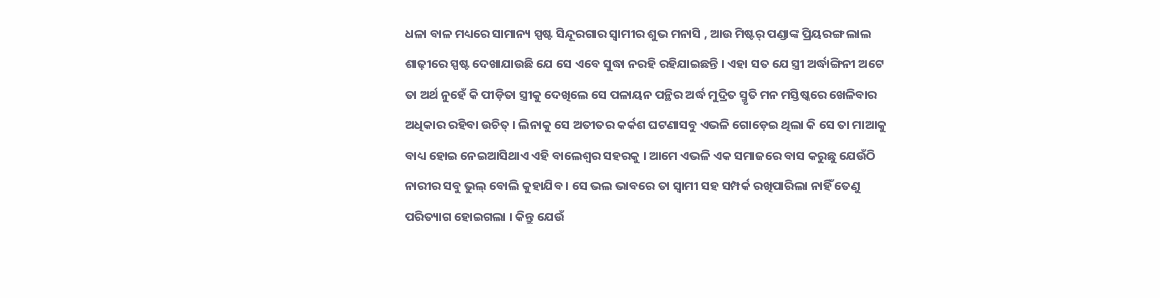ଧଳା ବାଳ ମଧ୍ୟରେ ସାମାନ୍ୟ ସ୍ପଷ୍ଟ ସିନ୍ଦୂରଗାର ସ୍ବାମୀର ଶୁଭ ମନାସି , ଆଉ ମିଷ୍ଟର୍ ପଣ୍ଡାଙ୍କ ପ୍ରିୟରଙ୍ଗ ଲାଲ ଶାଢ଼ୀରେ ସ୍ପଷ୍ଟ ଦେଖାଯାଉଛି ଯେ ସେ ଏବେ ସୁଦ୍ଧା ନରହି ରହିଯାଇଛନ୍ତି । ଏହା ସତ ଯେ ସ୍ତ୍ରୀ ଅର୍ଦ୍ଧାଙ୍ଗିନୀ ଅଟେ ତା ଅର୍ଥ ନୁହେଁ କି ପୀଡ଼ିତା ସ୍ତ୍ରୀକୁ ଦେଖିଲେ ସେ ପଳାୟନ ପନ୍ଥିର ଅର୍ଦ୍ଧ ମୁଦ୍ରିତ ସ୍ମୃତି ମନ ମସ୍ତିଷ୍କରେ ଖେଳିବାର ଅଧିକାର ରହିବା ଉଚିତ୍ । ଲିନାକୁ ସେ ଅତୀତର କର୍କଶ ଘଟଣାସବୁ ଏଭଳି ଗୋଡ଼େଇ ଥିଲା କି ସେ ତା ମାଆକୁ ବାଧ୍ୟ ହୋଇ ନେଇଆସିଥାଏ ଏହି ବାଲେଶ୍ଵର ସହରକୁ । ଆମେ ଏଭଳି ଏକ ସମାଜରେ ବାସ କରୁଛୁ ଯେଉଁଠି ନାରୀର ସବୁ ଭୁଲ୍ ବୋଲି କୁହାଯିବ । ସେ ଭଲ ଭାବରେ ତା ସ୍ବାମୀ ସହ ସମ୍ପର୍କ ରଖିପାରିଲା ନାହିଁ ତେଣୁ ପରିତ୍ୟାଗ ହୋଇଗଲା । କିନ୍ତୁ ଯେଉଁ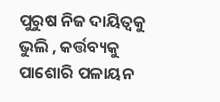ପୁରୁଷ ନିଜ ଦାୟିତ୍ୱକୁ ଭୁଲି , କର୍ତ୍ତବ୍ୟକୁ ପାଶୋରି ପଳାୟନ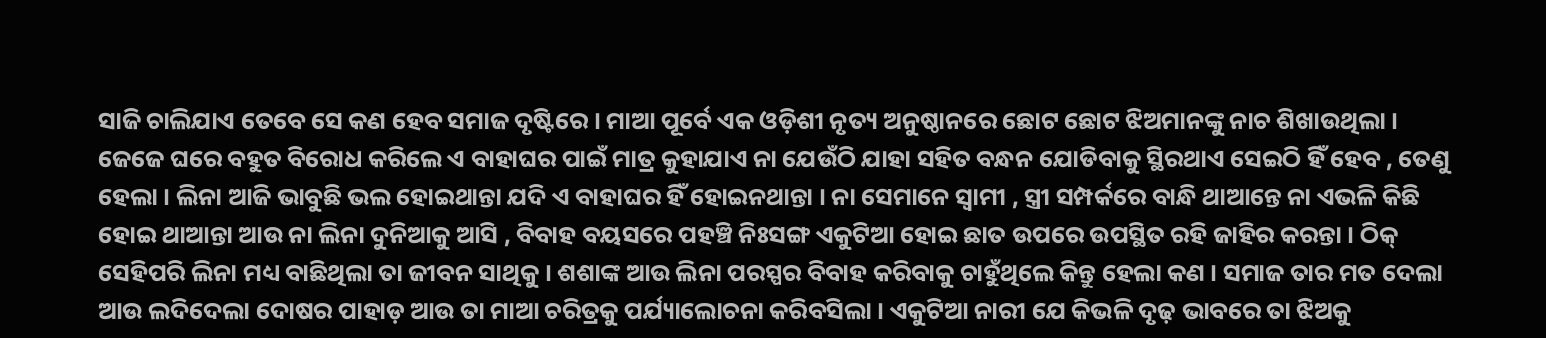ସାଜି ଚାଲିଯାଏ ତେବେ ସେ କଣ ହେବ ସମାଜ ଦୃଷ୍ଟିରେ । ମାଆ ପୂର୍ବେ ଏକ ଓଡ଼ିଶୀ ନୃତ୍ୟ ଅନୁଷ୍ଠାନରେ ଛୋଟ ଛୋଟ ଝିଅମାନଙ୍କୁ ନାଚ ଶିଖାଉଥିଲା । ଜେଜେ ଘରେ ବହୁତ ବିରୋଧ କରିଲେ ଏ ବାହାଘର ପାଇଁ ମାତ୍ର କୁହାଯାଏ ନା ଯେଉଁଠି ଯାହା ସହିତ ବନ୍ଧନ ଯୋଡିବାକୁ ସ୍ଥିରଥାଏ ସେଇଠି ହିଁ ହେବ , ତେଣୁ ହେଲା । ଲିନା ଆଜି ଭାବୁଛି ଭଲ ହୋଇଥାନ୍ତା ଯଦି ଏ ବାହାଘର ହିଁ ହୋଇନଥାନ୍ତା । ନା ସେମାନେ ସ୍ବାମୀ , ସ୍ତ୍ରୀ ସମ୍ପର୍କରେ ବାନ୍ଧି ଥାଆନ୍ତେ ନା ଏଭଳି କିଛି ହୋଇ ଥାଆନ୍ତା ଆଉ ନା ଲିନା ଦୁନିଆକୁ ଆସି , ବିବାହ ବୟସରେ ପହଞ୍ଚି ନିଃସଙ୍ଗ ଏକୁଟିଆ ହୋଇ ଛାତ ଉପରେ ଉପସ୍ଥିତ ରହି ଜାହିର କରନ୍ତା । ଠିକ୍ ସେହିପରି ଲିନା ମଧ୍ୟ ବାଛିଥିଲା ତା ଜୀବନ ସାଥିକୁ । ଶଶାଙ୍କ ଆଉ ଲିନା ପରସ୍ପର ବିବାହ କରିବାକୁ ଚାହୁଁଥିଲେ କିନ୍ତୁ ହେଲା କଣ । ସମାଜ ତାର ମତ ଦେଲା ଆଉ ଲଦିଦେଲା ଦୋଷର ପାହାଡ଼ ଆଉ ତା ମାଆ ଚରିତ୍ରକୁ ପର୍ଯ୍ୟାଲୋଚନା କରିବସିଲା । ଏକୁଟିଆ ନାରୀ ଯେ କିଭଳି ଦୃଢ଼ ଭାବରେ ତା ଝିଅକୁ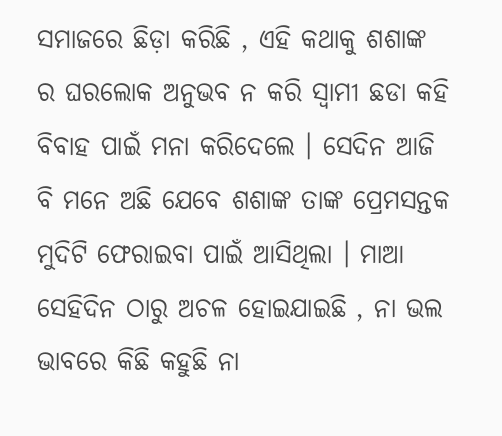ସମାଜରେ ଛିଡ଼ା କରିଛି , ଏହି କଥାକୁ ଶଶାଙ୍କ ର ଘରଲୋକ ଅନୁଭବ ନ କରି ସ୍ବାମୀ ଛଡା କହି ବିବାହ ପାଇଁ ମନା କରିଦେଲେ । ସେଦିନ ଆଜି ବି ମନେ ଅଛି ଯେବେ ଶଶାଙ୍କ ତାଙ୍କ ପ୍ରେମସନ୍ତକ ମୁଦିଟି ଫେରାଇବା ପାଇଁ ଆସିଥିଲା । ମାଆ ସେହିଦିନ ଠାରୁ ଅଚଳ ହୋଇଯାଇଛି , ନା ଭଲ ଭାବରେ କିଛି କହୁଛି ନା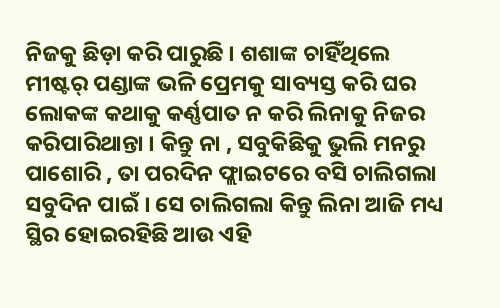ନିଜକୁ ଛିଡ଼ା କରି ପାରୁଛି । ଶଶାଙ୍କ ଚାହିଁଥିଲେ ମୀଷ୍ଟର୍ ପଣ୍ଡାଙ୍କ ଭଳି ପ୍ରେମକୁ ସାବ୍ୟସ୍ତ କରି ଘର ଲୋକଙ୍କ କଥାକୁ କର୍ଣ୍ଣପାତ ନ କରି ଲିନାକୁ ନିଜର କରିପାରିଥାନ୍ତା । କିନ୍ତୁ ନା , ସବୁକିଛିକୁ ଭୁଲି ମନରୁ ପାଶୋରି , ତା ପରଦିନ ଫ୍ଲାଇଟରେ ବସି ଚାଲିଗଲା ସବୁଦିନ ପାଇଁ । ସେ ଚାଲିଗଲା କିନ୍ତୁ ଲିନା ଆଜି ମଧ୍ୟ ସ୍ଥିର ହୋଇରହିଛି ଆଉ ଏହି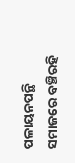ପଳାୟନପନ୍ଥି ସମାଜରେ ବଞ୍ଚିରହି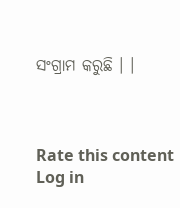ସଂଗ୍ରାମ କରୁଛି । ।



Rate this content
Log in